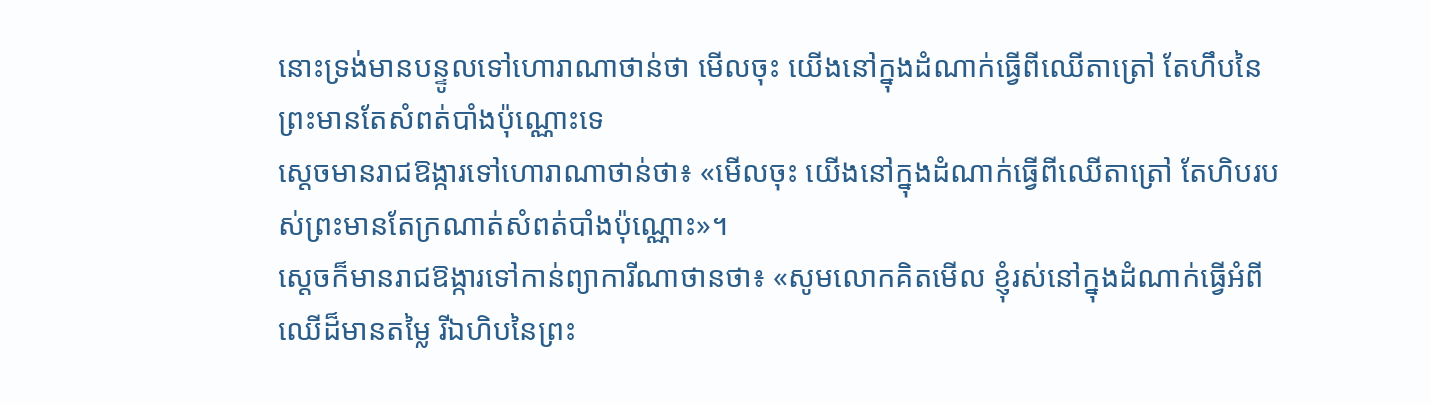នោះទ្រង់មានបន្ទូលទៅហោរាណាថាន់ថា មើលចុះ យើងនៅក្នុងដំណាក់ធ្វើពីឈើតាត្រៅ តែហឹបនៃព្រះមានតែសំពត់បាំងប៉ុណ្ណោះទេ
ស្ដេចមានរាជឱង្ការទៅហោរាណាថាន់ថា៖ «មើលចុះ យើងនៅក្នុងដំណាក់ធ្វើពីឈើតាត្រៅ តែហិបរបស់ព្រះមានតែក្រណាត់សំពត់បាំងប៉ុណ្ណោះ»។
ស្ដេចក៏មានរាជឱង្ការទៅកាន់ព្យាការីណាថានថា៖ «សូមលោកគិតមើល ខ្ញុំរស់នៅក្នុងដំណាក់ធ្វើអំពីឈើដ៏មានតម្លៃ រីឯហិបនៃព្រះ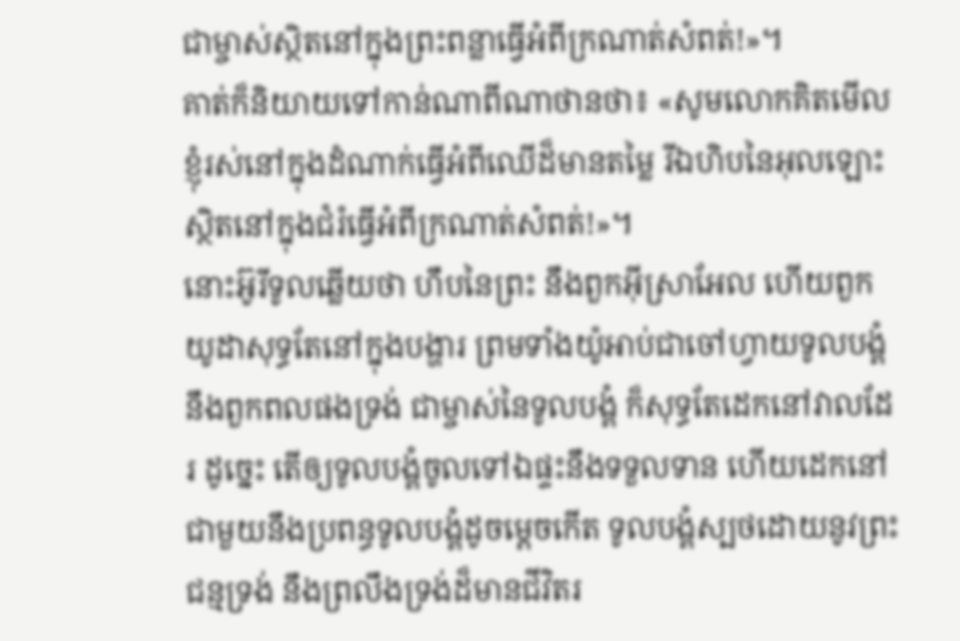ជាម្ចាស់ស្ថិតនៅក្នុងព្រះពន្លាធ្វើអំពីក្រណាត់សំពត់!»។
គាត់ក៏និយាយទៅកាន់ណាពីណាថានថា៖ «សូមលោកគិតមើល ខ្ញុំរស់នៅក្នុងដំណាក់ធ្វើអំពីឈើដ៏មានតម្លៃ រីឯហិបនៃអុលឡោះស្ថិតនៅក្នុងជំរំធ្វើអំពីក្រណាត់សំពត់!»។
នោះអ៊ូរីទូលឆ្លើយថា ហឹបនៃព្រះ នឹងពួកអ៊ីស្រាអែល ហើយពួកយូដាសុទ្ធតែនៅក្នុងបង្ហារ ព្រមទាំងយ៉ូអាប់ជាចៅហ្វាយទូលបង្គំ នឹងពួកពលផងទ្រង់ ជាម្ចាស់នៃទូលបង្គំ ក៏សុទ្ធតែដេកនៅវាលដែរ ដូច្នេះ តើឲ្យទូលបង្គំចូលទៅឯផ្ទះនឹងទទួលទាន ហើយដេកនៅជាមួយនឹងប្រពន្ធទូលបង្គំដូចម្តេចកើត ទូលបង្គំស្បថដោយនូវព្រះជន្មទ្រង់ នឹងព្រលឹងទ្រង់ដ៏មានជីវិតរ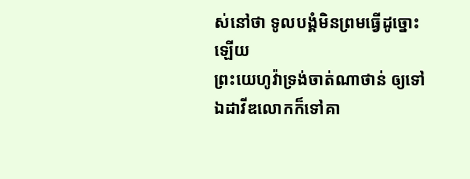ស់នៅថា ទូលបង្គំមិនព្រមធ្វើដូច្នោះឡើយ
ព្រះយេហូវ៉ាទ្រង់ចាត់ណាថាន់ ឲ្យទៅឯដាវីឌលោកក៏ទៅគា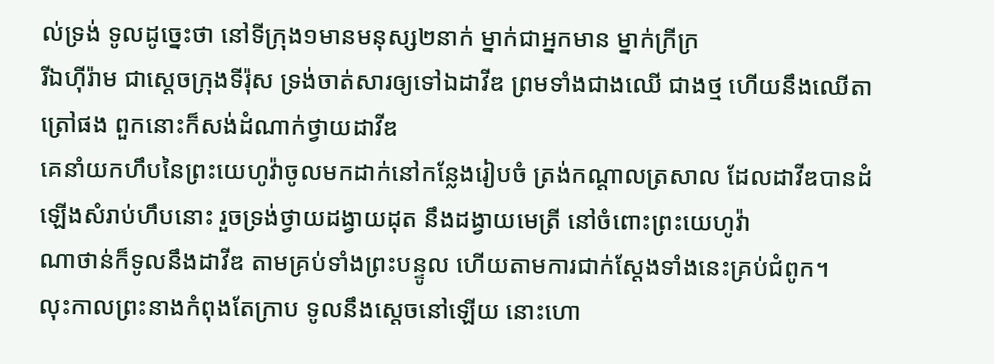ល់ទ្រង់ ទូលដូច្នេះថា នៅទីក្រុង១មានមនុស្ស២នាក់ ម្នាក់ជាអ្នកមាន ម្នាក់ក្រីក្រ
រីឯហ៊ីរ៉ាម ជាស្តេចក្រុងទីរ៉ុស ទ្រង់ចាត់សារឲ្យទៅឯដាវីឌ ព្រមទាំងជាងឈើ ជាងថ្ម ហើយនឹងឈើតាត្រៅផង ពួកនោះក៏សង់ដំណាក់ថ្វាយដាវីឌ
គេនាំយកហឹបនៃព្រះយេហូវ៉ាចូលមកដាក់នៅកន្លែងរៀបចំ ត្រង់កណ្តាលត្រសាល ដែលដាវីឌបានដំឡើងសំរាប់ហឹបនោះ រួចទ្រង់ថ្វាយដង្វាយដុត នឹងដង្វាយមេត្រី នៅចំពោះព្រះយេហូវ៉ា
ណាថាន់ក៏ទូលនឹងដាវីឌ តាមគ្រប់ទាំងព្រះបន្ទូល ហើយតាមការជាក់ស្តែងទាំងនេះគ្រប់ជំពូក។
លុះកាលព្រះនាងកំពុងតែក្រាប ទូលនឹងស្តេចនៅឡើយ នោះហោ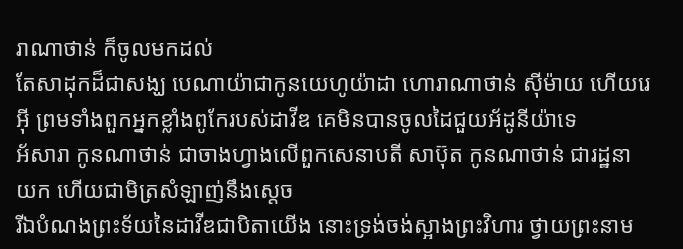រាណាថាន់ ក៏ចូលមកដល់
តែសាដុកដ៏ជាសង្ឃ បេណាយ៉ាជាកូនយេហូយ៉ាដា ហោរាណាថាន់ ស៊ីម៉ាយ ហើយរេអ៊ី ព្រមទាំងពួកអ្នកខ្លាំងពូកែរបស់ដាវីឌ គេមិនបានចូលដៃជួយអ័ដូនីយ៉ាទេ
អ័សារា កូនណាថាន់ ជាចាងហ្វាងលើពួកសេនាបតី សាប៊ុត កូនណាថាន់ ជារដ្ឋនាយក ហើយជាមិត្រសំឡាញ់នឹងស្តេច
រីឯបំណងព្រះទ័យនៃដាវីឌជាបិតាយើង នោះទ្រង់ចង់ស្អាងព្រះវិហារ ថ្វាយព្រះនាម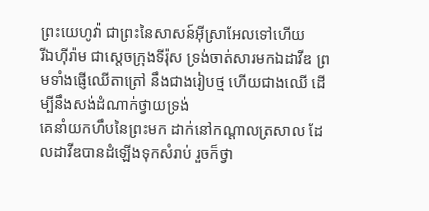ព្រះយេហូវ៉ា ជាព្រះនៃសាសន៍អ៊ីស្រាអែលទៅហើយ
រីឯហ៊ីរ៉ាម ជាស្តេចក្រុងទីរ៉ុស ទ្រង់ចាត់សារមកឯដាវីឌ ព្រមទាំងផ្ញើឈើតាត្រៅ នឹងជាងរៀបថ្ម ហើយជាងឈើ ដើម្បីនឹងសង់ដំណាក់ថ្វាយទ្រង់
គេនាំយកហឹបនៃព្រះមក ដាក់នៅកណ្តាលត្រសាល ដែលដាវីឌបានដំឡើងទុកសំរាប់ រួចក៏ថ្វា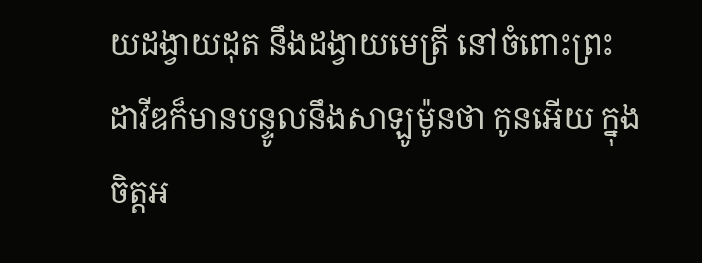យដង្វាយដុត នឹងដង្វាយមេត្រី នៅចំពោះព្រះ
ដាវីឌក៏មានបន្ទូលនឹងសាឡូម៉ូនថា កូនអើយ ក្នុងចិត្តអ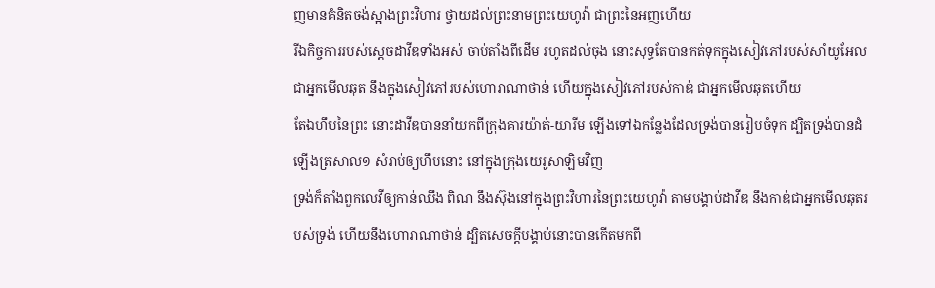ញមានគំនិតចង់ស្អាងព្រះវិហារ ថ្វាយដល់ព្រះនាមព្រះយេហូវ៉ា ជាព្រះនៃអញហើយ
រីឯកិច្ចការរបស់ស្តេចដាវីឌទាំងអស់ ចាប់តាំងពីដើម រហូតដល់ចុង នោះសុទ្ធតែបានកត់ទុកក្នុងសៀវភៅរបស់សាំយូអែល ជាអ្នកមើលឆុត នឹងក្នុងសៀវភៅរបស់ហោរាណាថាន់ ហើយក្នុងសៀវភៅរបស់កាឌ់ ជាអ្នកមើលឆុតហើយ
តែឯហឹបនៃព្រះ នោះដាវីឌបាននាំយកពីក្រុងគារយ៉ាត់-យារីម ឡើងទៅឯកន្លែងដែលទ្រង់បានរៀបចំទុក ដ្បិតទ្រង់បានដំឡើងត្រសាល១ សំរាប់ឲ្យហឹបនោះ នៅក្នុងក្រុងយេរូសាឡិមវិញ
ទ្រង់ក៏តាំងពួកលេវីឲ្យកាន់ឈឹង ពិណ នឹងស៊ុងនៅក្នុងព្រះវិហារនៃព្រះយេហូវ៉ា តាមបង្គាប់ដាវីឌ នឹងកាឌ់ជាអ្នកមើលឆុតរបស់ទ្រង់ ហើយនឹងហោរាណាថាន់ ដ្បិតសេចក្ដីបង្គាប់នោះបានកើតមកពី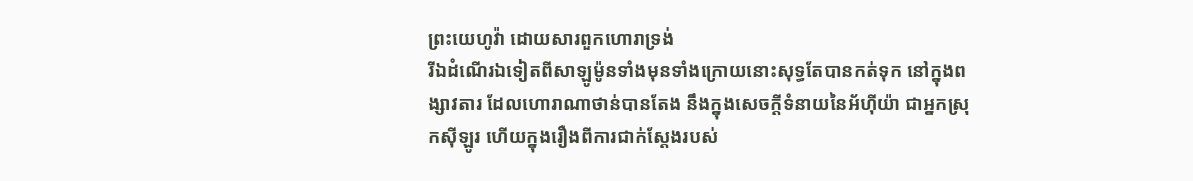ព្រះយេហូវ៉ា ដោយសារពួកហោរាទ្រង់
រីឯដំណើរឯទៀតពីសាឡូម៉ូនទាំងមុនទាំងក្រោយនោះសុទ្ធតែបានកត់ទុក នៅក្នុងពង្សាវតារ ដែលហោរាណាថាន់បានតែង នឹងក្នុងសេចក្ដីទំនាយនៃអ័ហ៊ីយ៉ា ជាអ្នកស្រុកស៊ីឡូរ ហើយក្នុងរឿងពីការជាក់ស្តែងរបស់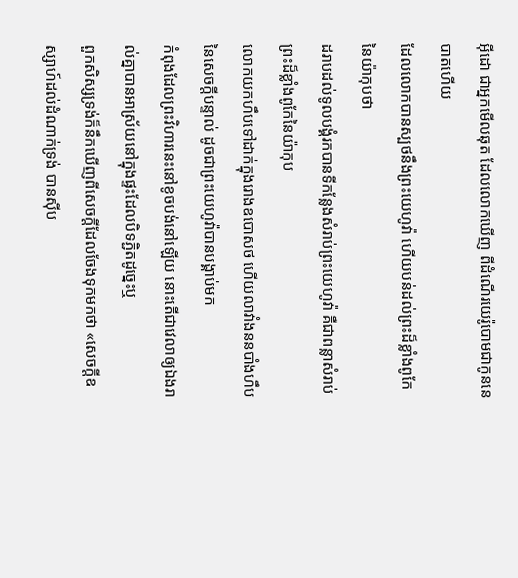អ៊ីដោ ជាអ្នកមើលឆុត ដែលលោកឃើញ ពីដំណើរយេរ៉ូបោមជាកូននេបាតហើយ
ដែលលោកបានស្បថនឹងព្រះយេហូវ៉ា ហើយបន់ដល់ព្រះដ៏ខ្លាំងពូកែនៃយ៉ាកុបថា
ដរាបដល់ទូលបង្គំរកបានទីកន្លែងសំរាប់ព្រះយេហូវ៉ា គឺជាពន្លាសំរាប់ព្រះដ៏ខ្លាំងពូកែនៃយ៉ាកុប
លោកយកហឹបទៅដាក់ក្នុងរោងឧបោសថ ហើយលាវាំងននបាំងហឹបនៃសេចក្ដីបន្ទាល់ ដូចជាព្រះយេហូវ៉ាបានបង្គាប់មក
កំពុងដែលព្រះវិហារនេះនៅខូចបង់នៅឡើយ នោះតើជាវេលាឲ្យឯងរាល់គ្នាបានអាស្រ័យនៅក្នុងផ្ទះដែលបិទភ្ជិតដូច្នេះឬ
ពួកសិស្សទ្រង់ក៏នឹកឃើញពីសេចក្ដីដែលចែងទុកមកថា «សេចក្ដីឧស្សាហ៍ដល់ដំណាក់ទ្រង់ បានស៊ីប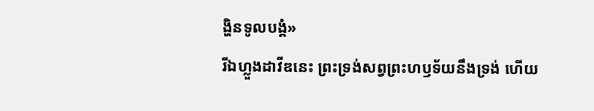ង្ហិនទូលបង្គំ»
រីឯហ្លួងដាវីឌនេះ ព្រះទ្រង់សព្វព្រះហឫទ័យនឹងទ្រង់ ហើយ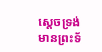ស្តេចទ្រង់មានព្រះទ័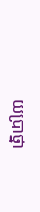យប្រាថ្នា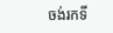ចង់រកទី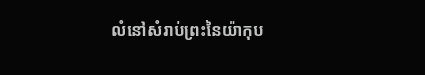លំនៅសំរាប់ព្រះនៃយ៉ាកុប